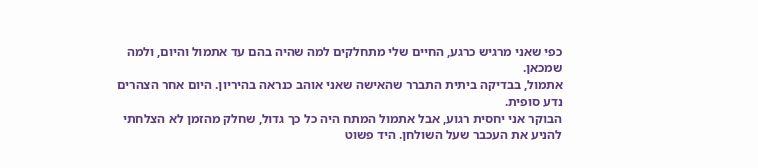כפי שאני מרגיש כרגע, החיים שלי מתחלקים למה שהיה בהם עד אתמול והיום, ולמה שמכאן.
אתמול, בבדיקה ביתית התברר שהאישה שאני אוהב כנראה בהיריון. היום אחר הצהרים נדע סופית.
הבוקר אני יחסית רגוע, אבל אתמול המתח היה כל כך גדול, שחלק מהזמן לא הצלחתי להניע את העכבר שעל השולחן. היד פשוט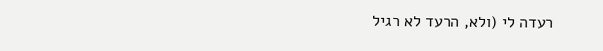רעדה לי (ולא, הרעד לא רגיל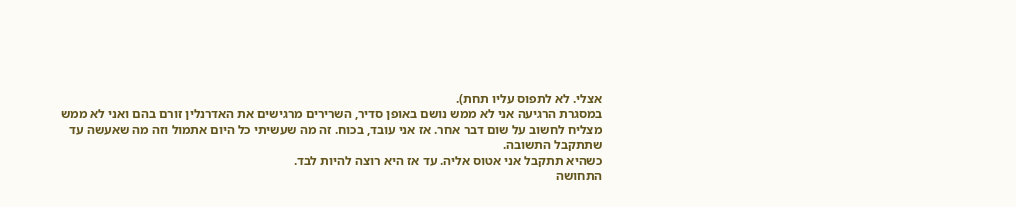אצלי. לא לתפוס עליו תחת).
במסגרת הרגיעה אני לא ממש נושם באופן סדיר, השרירים מרגישים את האדרנלין זורם בהם ואני לא ממש מצליח לחשוב על שום דבר אחר. אז אני עובד, בכוח. זה מה שעשיתי כל היום אתמול וזה מה שאעשה עד שתתקבל התשובה.
כשהיא תתקבל אני אטוס אליה. עד אז היא רוצה להיות לבד.
התחושה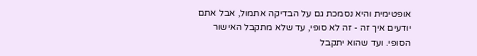אופטימית והיא נסמכת גם על הבדיקה אתמול, אבל אתם יודעים איך זה - זה לא סופי, עד שלא מתקבל האישור הסופי. ועד שהוא יתקבל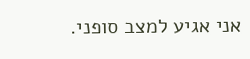אני אגיע למצב סופני.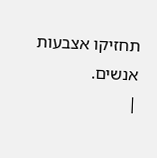תחזיקו אצבעות אנשים.
|